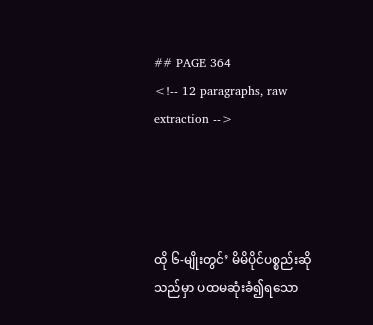## PAGE 364
<!-- 12 paragraphs, raw extraction -->




ထို ၆-မျိုးတွင်’ မိမိပိုင်ပစ္စည်းဆိုသည်မှာ ပထမဆုံးခံ၍ရသော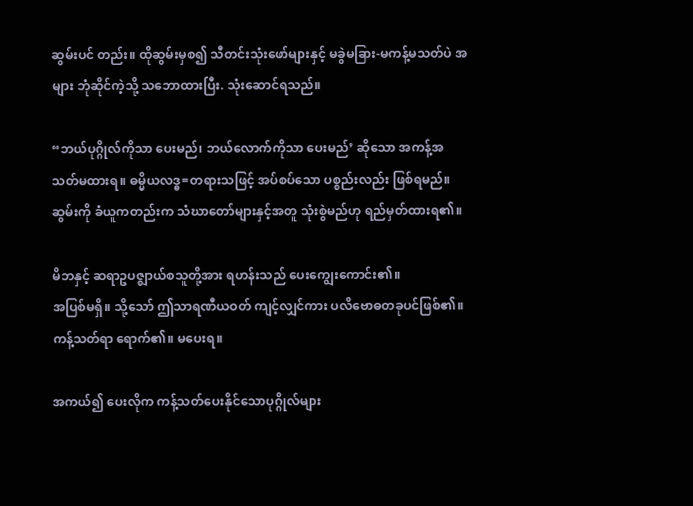ဆွမ်းပင် တည်း။ ထိုဆွမ်းမှစ၍ သီတင်းသုံးဖော်များနှင့် မခွဲမခြား-မကန့်မသတ်ပဲ အများ ဘုံဆိုင်ကဲ့သို့ သဘောထားပြီး. သုံးဆောင်ရသည်။

“ဘယ်ပုဂ္ဂိုလ်ကိုသာ ပေးမည်၊ ဘယ်လောက်ကိုသာ ပေးမည်’ ဆိုသော အကန့်အသတ်မထားရ။ ဓမ္မိယလဒ္ဓ=တရားသဖြင့် အပ်စပ်သော ပစ္စည်းလည်း ဖြစ်ရမည်။ ဆွမ်းကို ခံယူကတည်းက သံဃာတော်များနှင့်အတူ သုံးစွဲမည်ဟု ရည်မှတ်ထားရ၏။

မိဘနှင့် ဆရာဥပဇ္ဈာယ်စသူတို့အား ရဟန်းသည် ပေးကျွေးကောင်း၏။
အပြစ်မရှိ။ သို့သော် ဤသာရဏီယဝတ် ကျင့်လျှင်ကား ပလိဗောဓတခုပင်ဖြစ်၏။
ကန့်သတ်ရာ ရောက်၏။ မပေးရ။

အကယ်၍ ပေးလိုက ကန့်သတ်ပေးနိုင်သောပုဂ္ဂိုလ်များ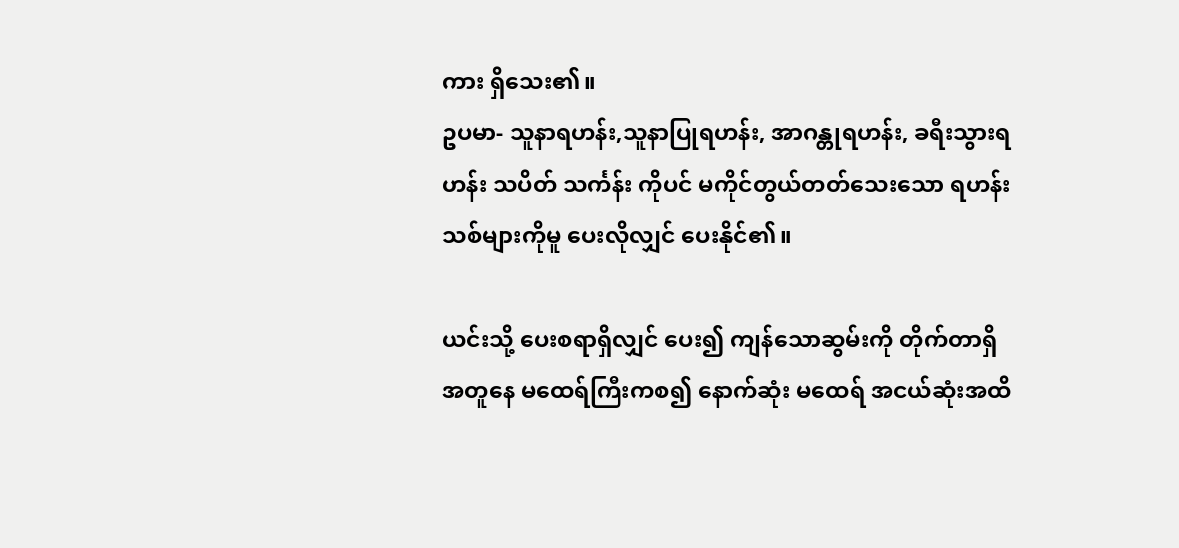ကား ရှိသေး၏။
ဥပမာ- သူနာရဟန်း,သူနာပြုရဟန်း, အာဂန္တုရဟန်း, ခရီးသွားရဟန်း သပိတ် သင်္ကန်း ကိုပင် မကိုင်တွယ်တတ်သေးသော ရဟန်းသစ်များကိုမူ ပေးလိုလျှင် ပေးနိုင်၏။

ယင်းသို့ ပေးစရာရှိလျှင် ပေး၍ ကျန်သောဆွမ်းကို တိုက်တာရှိ အတူနေ မထေရ်ကြီးကစ၍ နောက်ဆုံး မထေရ် အငယ်ဆုံးအထိ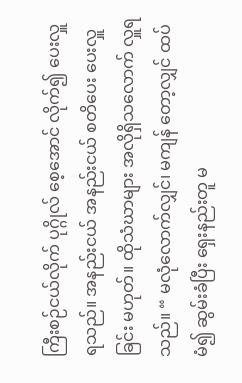ကြီးစဉ်ငယ်လိုက် ပုဂ္ဂိုလ် စေ့အောင် လိုက်၍ ပေးလှူရသည်။ အနည်းငယ် အနည်းငယ် စတိပေး ပေးလှူခြင်း မဟုတ်။ ထိုသံဃာများ အလိုရှိသလောက် လှူရသည်။ “ မလုံလောက်လျှင်၊ မကျန် တော့လျှင် ထပ်မံ၍ ဆွမ်းခံပြီး ရှေးနည်းတူ မ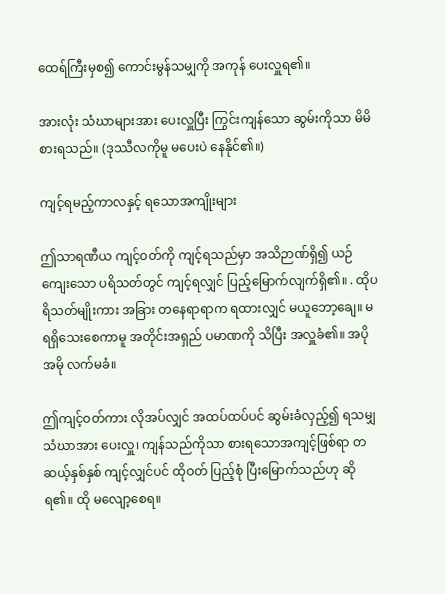ထေရ်ကြီးမှစ၍ ကောင်းမွန်သမျှကို အကုန် ပေးလှူရ၏။

အားလုံး သံဃာများအား ပေးလှူပြီး ကြွင်းကျန်သော ဆွမ်းကိုသာ မိမိ စားရသည်။ (ဒုဿီလကိုမူ မပေးပဲ နေနိုင်၏။)

ကျင့်ရမည့်ကာလနှင့် ရသောအကျိုးများ

ဤသာရဏီယ ကျင့်ဝတ်ကို ကျင့်ရသည်မှာ အသိဉာဏ်ရှိ၍ ယဉ်ကျေးသော ပရိသတ်တွင် ကျင့်ရလျှင် ပြည့်မြောက်လျက်ရှိ၏။ . ထိုပရိသတ်မျိုးကား အခြား တနေရာရာက ရထားလျှင် မယူဘော့ချေ။ မရရှိသေးစေကာမူ အတိုင်းအရှည် ပမာဏကို သိပြီး အလှူခံ၏။ အပိုအမို လက်မခံ။

ဤကျင့်ဝတ်ကား လိုအပ်လျှင် အထပ်ထပ်ပင် ဆွမ်းခံလှည့်၍ ရသမျှ သံဃာအား ပေးလှူ၊ ကျန်သည်ကိုသာ စားရသောအကျင့်ဖြစ်ရာ တဆယ့်နှစ်နှစ် ကျင့်လျှင်ပင် ထိုဝတ် ပြည့်စုံ ပြီးမြောက်သည်ဟု ဆိုရ၏။ ထို မလျော့စေရ။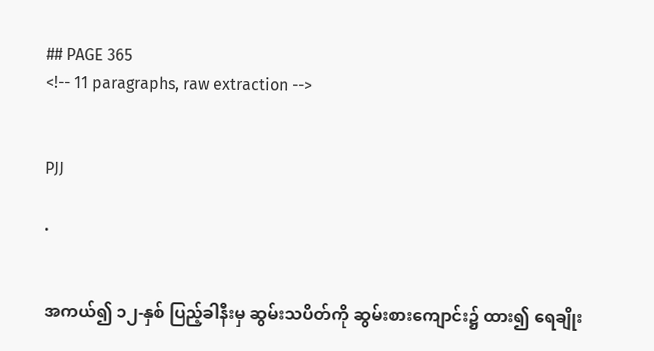## PAGE 365
<!-- 11 paragraphs, raw extraction -->


PJJ

.


အကယ်၍ ၁၂-နှစ် ပြည့်ခါနီးမှ ဆွမ်းသပိတ်ကို ဆွမ်းစားကျောင်း၌ ထား၍ ရေချိုး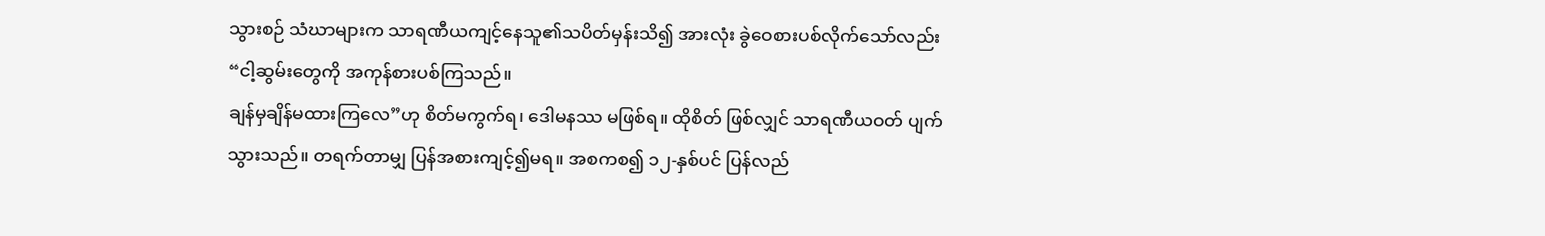သွားစဉ် သံဃာများက သာရဏီယကျင့်နေသူ၏သပိတ်မှန်းသိ၍ အားလုံး ခွဲဝေစားပစ်လိုက်သော်လည်း “ငါ့ဆွမ်းတွေကို အကုန်စားပစ်ကြသည်။
ချန်မှချိန်မထားကြလေ”ဟု စိတ်မကွက်ရ၊ ဒေါမနဿ မဖြစ်ရ။ ထိုစိတ် ဖြစ်လျှင် သာရဏီယဝတ် ပျက်သွားသည်။ တရက်တာမျှ ပြန်အစားကျင့်၍မရ။ အစကစ၍ ၁၂-နှစ်ပင် ပြန်လည်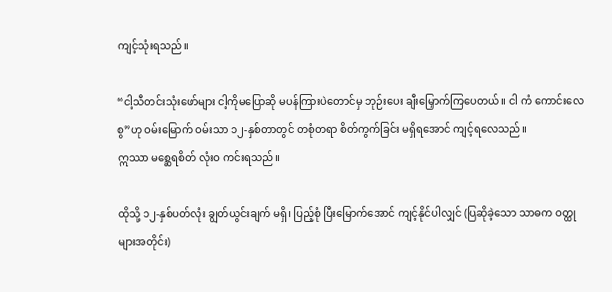ကျင့်သုံးရသည်။

“ငါ့သီတင်းသုံးဖော်များ ငါ့ကိုမပြောဆို မပန်ကြားပဲတောင်မှ ဘုဉ်းပေး ချီးမြှောက်ကြပေတယ်။ ငါ ကံ ကောင်းလေစွ”ဟု ဝမ်းမြောက် ဝမ်းသာ ၁၂-နှစ်တာတွင် တစုံတရာ စိတ်ကွက်ခြင်း မရှိရအောင် ကျင့်ရလေသည်။
ဣဿာ မစ္ဆေရစိတ် လုံးဝ ကင်းရသည်။

ထိုသို့ ၁၂-နှစ်ပတ်လုံး ချွတ်ယွင်းချက် မရှိ၊ ပြည့်စုံ ပြီးမြောက်အောင် ကျင့်နိုင်ပါလျှင် (ပြဆိုခဲ့သော သာဓက ဝတ္ထုများအတိုင်း)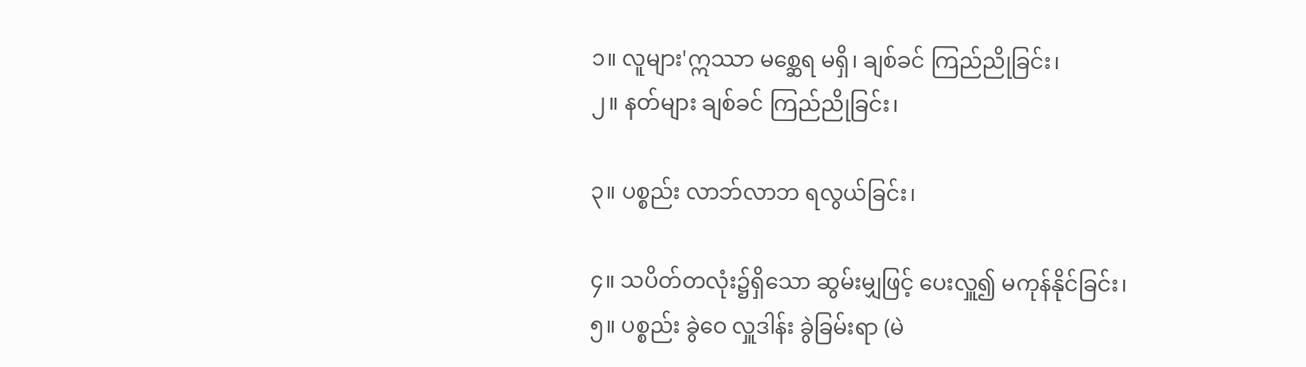၁။ လူများ'ဣဿာ မစ္ဆေရ မရှိ၊ ချစ်ခင် ကြည်ညိုခြင်း၊
၂။ နတ်များ ချစ်ခင် ကြည်ညိုခြင်း၊

၃။ ပစ္စည်း လာဘ်လာဘ ရလွယ်ခြင်း၊

၄။ သပိတ်တလုံး၌ရှိသော ဆွမ်းမျှဖြင့် ပေးလှူ၍ မကုန်နိုင်ခြင်း၊
၅။ ပစ္စည်း ခွဲဝေ လှူဒါန်း ခွဲခြမ်းရာ (မဲ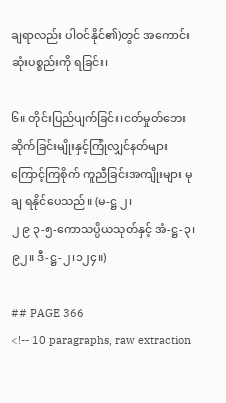ချရာလည်း ပါဝင်နိုင်၏)တွင် အကောင်းဆုံးပစ္စည်းကို ရခြင်း၊

၆။ တိုင်းပြည်ပျက်ခြင်း၊ငတ်မှုတ်ဘေးဆိုက်ခြင်းမျိုးနှင့်ကြုံလျှင်နတ်များ ကြောင့်ကြစိုက် ကူညီခြင်းအကျိုးများ မုချ ရနိုင်ပေသည်။ (မ-ဋ္ဌ ၂၊
၂ ၉ ၃-၅-ကောသပ္ပိယသုတ်နှင့် အံ-ဋ္ဌ-၃၊ ၉၂။ ဒီ-ဋ္ဌ-၂၊၁၂၄။)

## PAGE 366
<!-- 10 paragraphs, raw extraction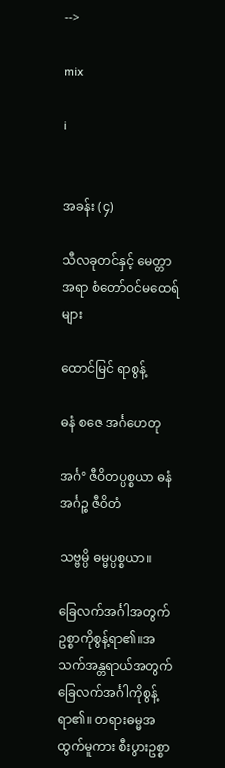-->

mix

i


အခန်း (၄)

သီလခုတင်နှင့် မေတ္တာအရာ စံတော်ဝင်မထေရ်များ

ထောင်မြင် ရာစွန့်

ဓနံ စဇေ အင်္ဂဟေတု

အင်္ဂ° ဇီဝိတပ္ပစ္စယာ ဓနံ အင်္ဂဉ္စ ဇီဝိတံ

သဗ္ဗမ္ပိ ဓမ္မပ္ပစ္စယာ။

ခြေလက်အင်္ဂါအတွက် ဥစ္စာကိုစွန့်ရာ၏။အသက်အန္တရာယ်အတွက် ခြေလက်အင်္ဂါကိုစွန့်ရာ၏။ တရားဓမ္မအထွက်မူကား စီးပွားဥစ္စာ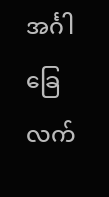အင်္ဂါခြေလက်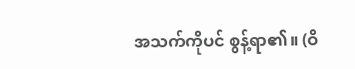အသက်ကိုပင် စွန့်ရာ၏။ (ဝိ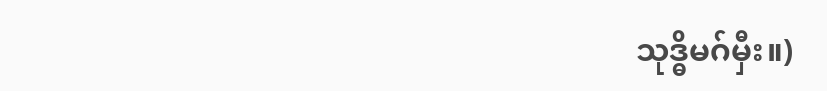သုဒ္ဓိမဂ်မှီး။)